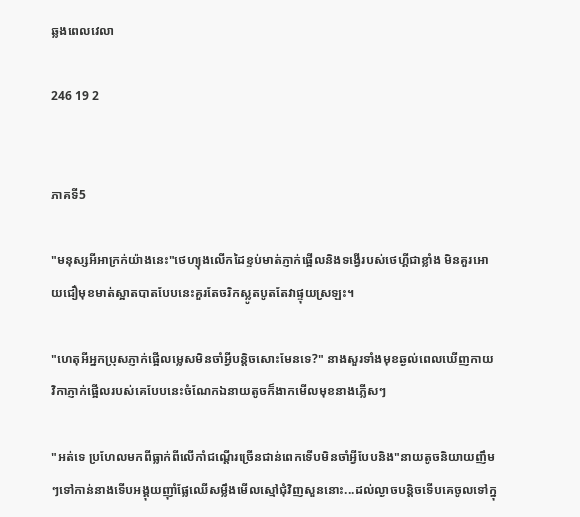ឆ្លងពេលវេលា

246 19 2


ភាគទី5

"មនុស្សអីអាក្រក់យ៉ាងនេះ"ថេហ្យុងលើកដៃខ្ទប់មាត់ភ្ញាក់ផ្អើលនិងទង្វើរបស់ថេហ្គីជាខ្លាំង មិនគួរអោយជឿមុខមាត់ស្អាតបាតបែបនេះគួរតែចរិកស្លូតបូតតែវាផ្ទុយស្រឡះ។

"ហេតុអីអ្នកប្រុសភ្ញាក់ផ្អើលម្លេសមិនចាំអ្វីបន្តិចសោះមែនទេ?" នាងសួរទាំងមុខឆ្ងល់ពេលឃើញកាយវិកាភ្ញាក់ផ្អើលរបស់គេបែបនេះចំណែកឯនាយតូចក៏ងាកមើលមុខនាងភ្លើសៗ

"អត់ទេ ប្រហែលមកពីធ្លាក់ពីលើកាំជណ្តើរច្រើនជាន់ពេកទើបមិនចាំអ្វីបែបនិង"នាយតូចនិយាយញឹមៗទៅកាន់នាងទើបអង្គុយញុាំផ្លែឈើសម្លឹងមើលស្មៅជំុវិញសួននោះ...ដល់ល្ងាចបន្តិចទើបគេចូលទៅក្នុ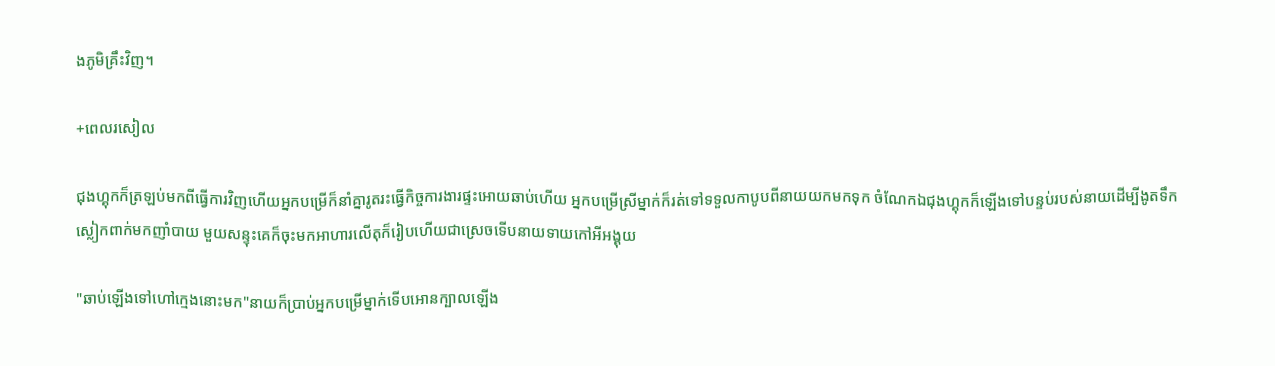ងភូមិគ្រឹះវិញ។

+ពេលរសៀល

ជុងហ្គុកក៏ត្រឡប់មកពីធ្វើការវិញហើយអ្នកបម្រើក៏នាំគ្នារូតរះធ្វើកិច្ចការងារផ្ទះអោយឆាប់ហើយ អ្នកបម្រើស្រីម្នាក់ក៏រត់ទៅទទួលកាបូបពីនាយយកមកទុក ចំណែកឯជុងហ្គុកក៏ឡើងទៅបន្ទប់របស់នាយដើម្បីងូតទឹកស្លៀកពាក់មកញាំបាយ មួយសន្ទុះគេក៏ចុះមកអាហារលើតុក៏រៀបហើយជាស្រេចទើបនាយទាយកៅអីអង្គុយ

"ឆាប់ឡើងទៅហៅក្មេងនោះមក"នាយក៏ប្រាប់អ្នកបម្រើម្នាក់ទើបអោនក្បាលឡើង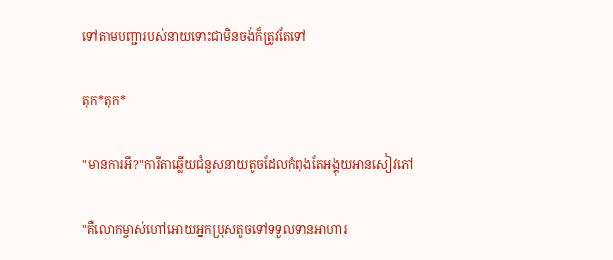ទៅតាមបញ្ជារបស់នាយទោះជាមិនចង់ក៏ត្រូវតែទៅ

តុក*តុក*

"មានការអី?"ការីតាឆ្លើយជំនួសនាយតូចដែលកំពុងតែអង្គុយអានសៀវភៅ

"គឺលោកម្ចាស់ហៅអោយអ្នកប្រុសតូចទៅទទួលទានអាហារ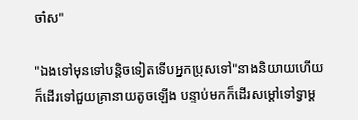ចា៎ស"

"ឯងទៅមុនទៅបន្តិចទៀតទើបអ្នកប្រុសទៅ"នាងនិយាយហើយក៏ដើរទៅជួយគ្រានាយតូចឡើង បន្ទាប់មកក៏ដើរសម្ដៅទៅទ្វាម្ដ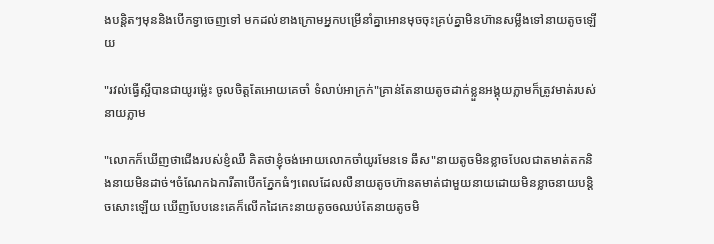ងបន្តិតៗមុននិងបើកទ្វាចេញទៅ មកដល់ខាងក្រោមអ្នកបម្រើនាំគ្នាអោនមុចចុះគ្រប់គ្នាមិនហ៊ានសម្លឹងទៅនាយតូចឡើយ

"រវល់ធ្វើស្អីបានជាយូរម្ល៉េះ ចូលចិត្តតែអោយគេចាំ ទំលាប់អាក្រក់"គ្រាន់តែនាយតូចដាក់ខ្លួនអង្គុយភ្លាមក៏ត្រូវមាត់របស់នាយភ្លាម

"លោកក៏ឃើញថាជើងរបស់ខ្ញំឈឺ គិតថាខ្ញុំចង់អោយលោកចាំយូរមែនទេ ឆឹស"នាយតូចមិនខ្លាចបែលជាតមាត់តកនិងនាយមិនដាច់។ចំណែកឯការីតាបើកភ្នែកធំៗពេលដែលលឺនាយតូចហ៊ានតមាត់ជាមួយនាយដោយមិនខ្លាចនាយបន្តិចសោះឡើយ ឃើញបែបនេះគេក៏លើកដៃកេះនាយតូចឲឈប់តែនាយតូចមិ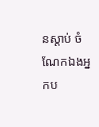នស្ដាប់ ចំណែកឯងអ្នកប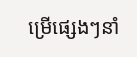ម្រើផ្សេងៗនាំ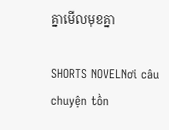គ្នាមើលមុខគ្នា

SHORTS NOVELNơi câu chuyện tồn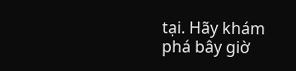tại. Hãy khám phá bây giờ